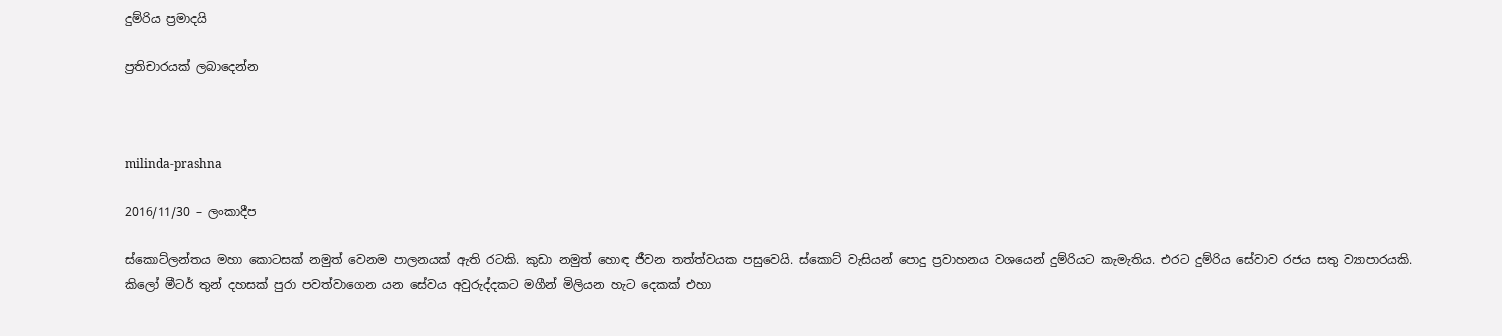දුම්රිය ප්‍රමාදයි

ප්‍රතිචාරයක් ලබාදෙන්න



milinda-prashna

2016/11/30 – ලංකාදීප

ස්කොට්ලන්තය මහා කොටසක් නමුත් වෙනම පාලනයක් ඇති රටකි. කුඩා නමුත් හොඳ ජීවන තත්ත්වයක පසුවෙයි. ස්කොට් වැසියන් පොදු ප්‍රවාහනය වශයෙන් දුම්රියට කැමැතිය. එරට දුම්රිය සේවාව රජය සතු ව්‍යාපාරයකි. කිලෝ මීටර් තුන් දහසක් පුරා පවත්වාගෙන යන සේවය අවුරුද්දකට මගීන් මිලියන හැට දෙකක් එහා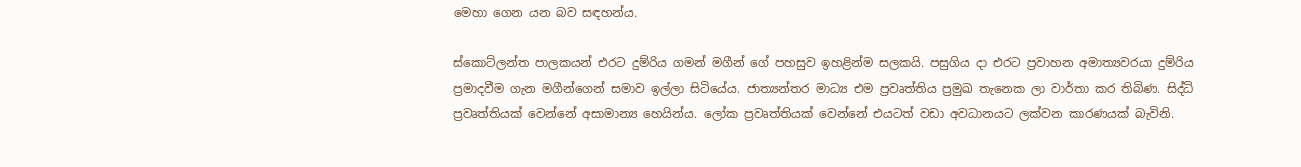මෙහා ගෙන යන බව සඳහන්ය.

ස්කොට්ලන්ත පාලකයන් එරට දුම්රිය ගමන් මගීන් ගේ පහසුව ඉහළින්ම සලකයි. පසුගිය දා එරට ප්‍රවාහන අමාත්‍යවරයා දුම්රිය ප්‍රමාදවීම ගැන මගීන්ගෙන් සමාව ඉල්ලා සිටියේය. ජාත්‍යන්තර මාධ්‍ය එම ප්‍රවෘත්තිය ප්‍රමුඛ තැනෙක ලා වාර්තා කර තිබිණ. සිද්ධි ප්‍රවෘත්තියක් වෙන්නේ අසාමාන්‍ය හෙයින්ය. ලෝක ප්‍රවෘත්තියක් වෙන්නේ එයටත් වඩා අවධානයට ලක්වන කාරණයක් බැවිනි.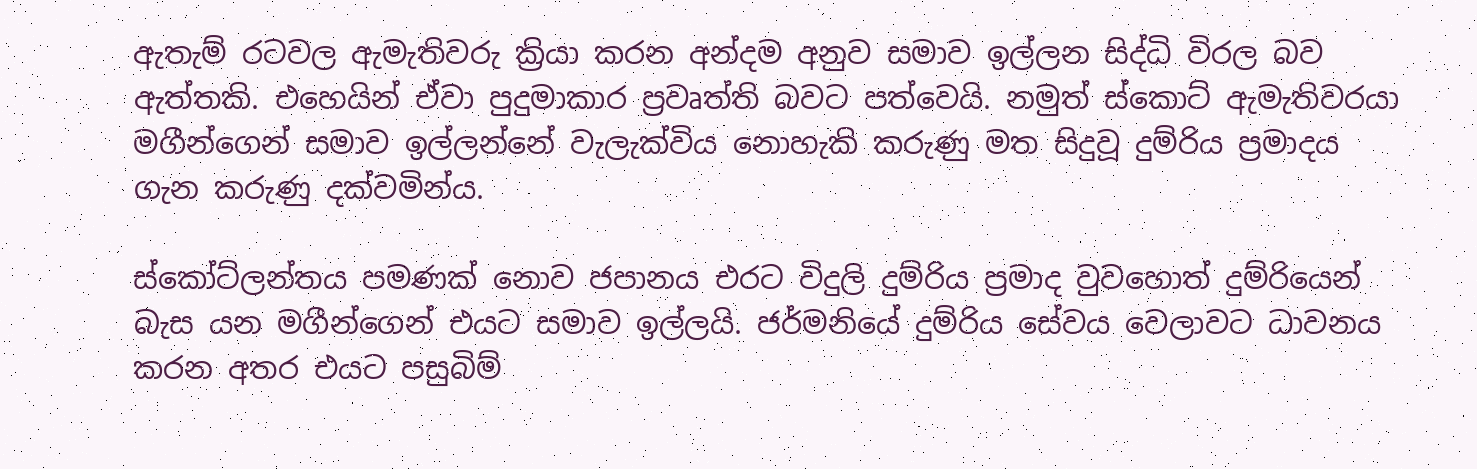ඇතැම් රටවල ඇමැතිවරු ක්‍රියා කරන අන්දම අනුව සමාව ඉල්ලන සිද්ධි විරල බව ඇත්තකි. එහෙයින් ඒවා පුදුමාකාර ප්‍රවෘත්ති බවට පත්වෙයි. නමුත් ස්කොට් ඇමැතිවරයා මගීන්ගෙන් සමාව ඉල්ලන්නේ වැලැක්විය නොහැකි කරුණු මත සිදුවූ දුම්රිය ප්‍රමාදය ගැන කරුණු දක්වමින්ය.

ස්කෝට්ලන්තය පමණක් නොව ජපානය එරට විදුලි දුම්රිය ප්‍රමාද වුවහොත් දුම්රියෙන් බැස යන මගීන්ගෙන් එයට සමාව ඉල්ලයි. ජර්මනියේ දුම්රිය සේවය වෙලාවට ධාවනය කරන අතර එයට පසුබිම්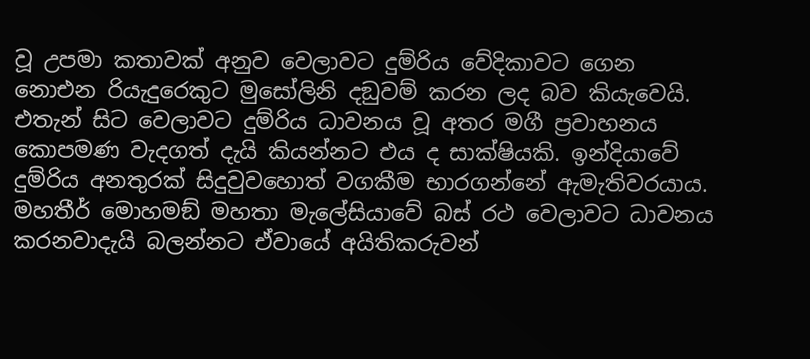වූ උපමා කතාවක් අනුව වෙලාවට දුම්රිය වේදිකාවට ගෙන නොඑන රියැදුරෙකුට මුසෝලිනි දඞුවම් කරන ලද බව කියැවෙයි. එතැන් සිට වෙලාවට දුම්රිය ධාවනය වූ අතර මගී ප්‍රවාහනය කොපමණ වැදගත් දැයි කියන්නට එය ද සාක්ෂියකි. ඉන්දියාවේ දුම්රිය අනතුරක් සිදුවුවහොත් වගකීම භාරගන්නේ ඇමැතිවරයාය. මහතීර් මොහමඞ් මහතා මැලේසියාවේ බස් රථ වෙලාවට ධාවනය කරනවාදැයි බලන්නට ඒවායේ අයිතිකරුවන්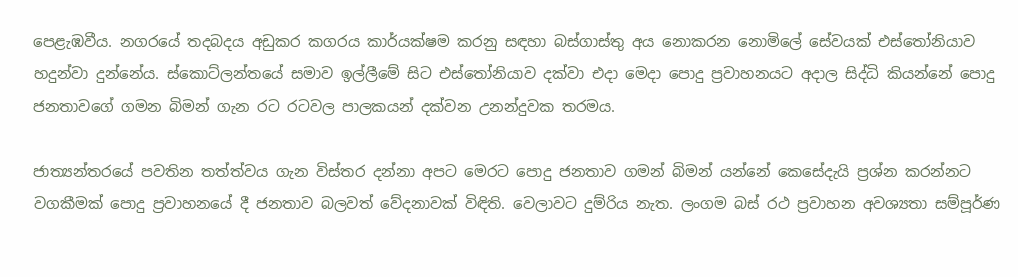පෙළැඹවීය. නගරයේ තදබදය අඩුකර කගරය කාර්යක්ෂම කරනු සඳහා බස්ගාස්තු අය නොකරන නොමිලේ සේවයක් එස්තෝනියාව හදුන්වා දුන්නේය. ස්කොට්ලන්තයේ සමාව ඉල්ලීමේ සිට එස්තෝනියාව දක්වා එදා මෙදා පොදු ප්‍රවාහනයට අදාල සිද්ධි කියන්නේ පොදු ජනතාවගේ ගමන බිමන් ගැන රට රටවල පාලකයන් දක්වන උනන්දුවක තරමය.

ජාත්‍යන්තරයේ පවතින තත්ත්වය ගැන විස්තර දන්නා අපට මෙරට පොදු ජනතාව ගමන් බිමන් යන්නේ කෙසේදැයි ප්‍රශ්න කරන්නට වගකීමක් පොදු ප්‍රවාහනයේ දී ජනතාව බලවත් වේදනාවක් විඳිති. වෙලාවට දුම්රිය නැත. ලංගම බස් රථ ප්‍රවාහන අවශ්‍යතා සම්පූර්ණ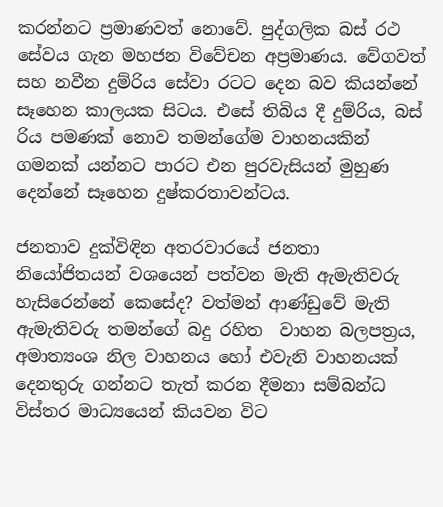කරන්නට ප්‍රමාණවත් නොවේ. පුද්ගලික බස් රථ සේවය ගැන මහජන විවේචන අප්‍රමාණය. වේගවත් සහ නවීන දුම්රිය සේවා රටට දෙන බව කියන්නේ සෑහෙන කාලයක සිටය. එසේ තිබිය දී දුම්රිය, බස් රිය පමණක් නොව තමන්ගේම වාහනයකින් ගමනක් යන්නට පාරට එන පුරවැසියන් මුහුණ දෙන්නේ සෑහෙන දුෂ්කරතාවන්ටය.

ජනතාව දුක්විඳින අතරවාරයේ ජනතා නියෝජිතයන් වශයෙන් පත්වන මැති ඇමැතිවරු හැසිරෙන්නේ කෙසේද? වත්මන් ආණ්ඩුවේ මැති ඇමැතිවරු තමන්ගේ බදු රහිත  වාහන බලපත්‍රය, අමාත්‍යංශ නිල වාහනය හෝ එවැනි වාහනයක් දෙනතුරු ගන්නට තැත් කරන දීමනා සම්බන්ධ විස්තර මාධ්‍යයෙන් කියවන විට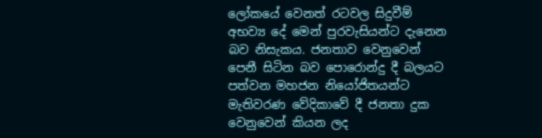ලෝකයේ වෙනත් රටවල සිදුවීම් අභව්‍ය දේ මෙන් පුරවැසියන්ට දැනෙන බව නිසැකය. ජනතාව වෙනුවෙන් පෙනී සිටින බව පොරොන්දු දී බලයට පත්වන මහජන නියෝජිතයන්ට මැතිවරණ වේදිකාවේ දී ජනතා දුක වෙනුවෙන් කියන ලද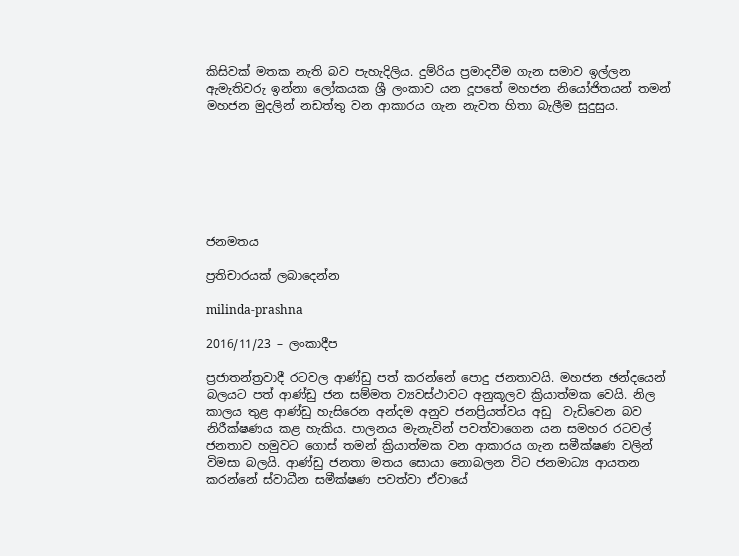කිසිවක් මතක නැති බව පැහැදිලිය. දුම්රිය ප්‍රමාදවීම ගැන සමාව ඉල්ලන ඇමැතිවරු ඉන්නා ලෝකයක ශ්‍රී ලංකාව යන දූපතේ මහජන නියෝජිතයන් තමන් මහජන මුදලින් නඩත්තු වන ආකාරය ගැන නැවත හිතා බැලීම සුදුසුය.







ජනමතය

ප්‍රතිචාරයක් ලබාදෙන්න

milinda-prashna

2016/11/23 – ලංකාදීප

ප්‍රජාතන්ත්‍රවාදී රටවල ආණ්ඩු පත් කරන්නේ පොදු ජනතාවයි. මහජන ඡන්දයෙන් බලයට පත් ආණ්ඩු ජන සම්මත ව්‍යවස්ථාවට අනුකූලව ක්‍රියාත්මක වෙයි. නිල කාලය තුළ ආණ්ඩු හැසිරෙන අන්දම අනුව ජනප්‍රියත්වය අඩු  වැඩිවෙන බව නිරීක්ෂණය කළ හැකිය. පාලනය මැනැවින් පවත්වාගෙන යන සමහර රටවල් ජනතාව හමුවට ගොස් තමන් ක්‍රියාත්මක වන ආකාරය ගැන සමීක්ෂණ වලින් විමසා බලයි. ආණ්ඩු ජනතා මතය සොයා නොබලන විට ජනමාධ්‍ය ආයතන කරන්නේ ස්වාධීන සමීක්ෂණ පවත්වා ඒවායේ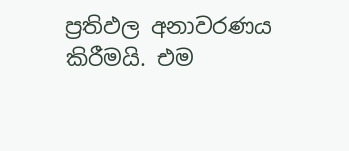ප්‍රතිඵල අනාවරණය කිරීමයි. එම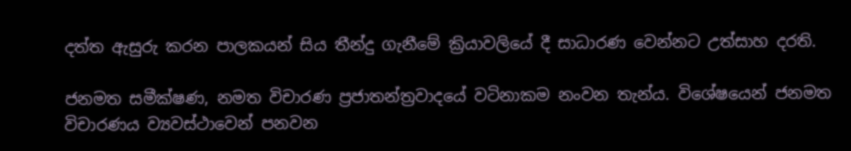දත්ත ඇසුරු කරන පාලකයන් සිය තීන්දු ගැනීමේ ක්‍රියාවලියේ දී සාධාරණ වෙන්නට උත්සාහ දරති.

ජනමත සමීක්ෂණ, නමත විචාරණ ප්‍රජාතන්ත්‍රවාදයේ වටිනාකම නංවන තැන්ය. විශේෂයෙන් ජනමත විචාරණය ව්‍යවස්ථාවෙන් පනවන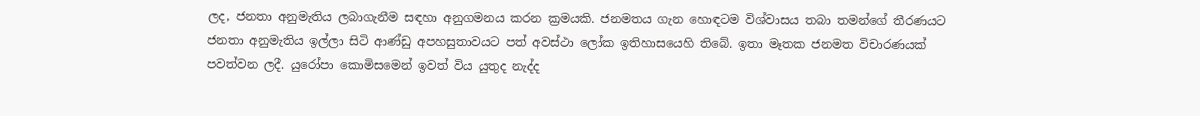ලද, ජනතා අනුමැතිය ලබාගැනීම සඳහා අනුගමනය කරන ක්‍රමයකි. ජනමතය ගැන හොඳටම විශ්වාසය තබා තමන්ගේ තීරණයට ජනතා අනුමැතිය ඉල්ලා සිටි ආණ්ඩු අපහසුතාවයට පත් අවස්ථා ලෝක ඉතිහාසයෙහි තිබේ. ඉතා මෑතක ජනමත විචාරණයක් පවත්වන ලදී. යුරෝපා කොමිසමෙන් ඉවත් විය යුතුද නැද්ද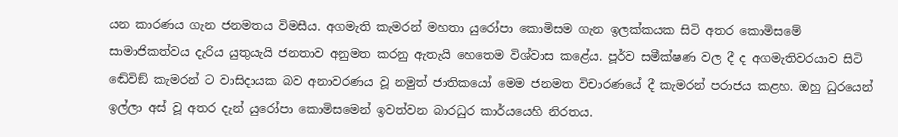යන කාරණය ගැන ජනමතය විමසීය. අගමැති කැමරන් මහතා යුරෝපා කොමිසම ගැන ඉලක්කයක සිටි අතර කොමිසමේ සාමාජිකත්වය දැරිය යුතුයැයි ජනතාව අනුමත කරනු ඇතැයි හෙතෙම විශ්වාස කළේය. පූර්ව සමීක්ෂණ වල දී ද අගමැතිවරයාව සිටි ඬේවිඞ් කැමරන් ට වාසිදායක බව අනාවරණය වූ නමුත් ජාතිකයෝ මෙම ජනමත විචාරණයේ දී කැමරන් පරාජය කළහ. ඔහු ධුරයෙන් ඉල්ලා අස් වූ අතර දැන් යුරෝපා කොමිසමෙන් ඉවත්වන බාරධුර කාර්යයෙහි නිරතය.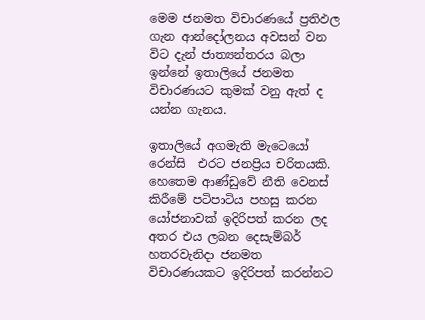මෙම ජනමත විචාරණයේ ප්‍රතිඵල ගැන ආන්දෝලනය අවසන් වන විට දැන් ජාත්‍යන්තරය බලා ඉන්නේ ඉතාලියේ ජනමත විචාරණයට කුමක් වනු ඇත් ද යන්න ගැනය.

ඉතාලියේ අගමැති මැටෙයෝ රෙන්සි  එරට ජනප්‍රිය චරිතයකි. හෙතෙම ආණ්ඩුවේ නීති වෙනස් කිරීමේ පටිපාටිය පහසු කරන යෝජනාවක් ඉදිරිපත් කරන ලද අතර එය ලබන දෙසැම්බර් හතරවැනිදා ජනමත විචාරණයකට ඉදිරිපත් කරන්නට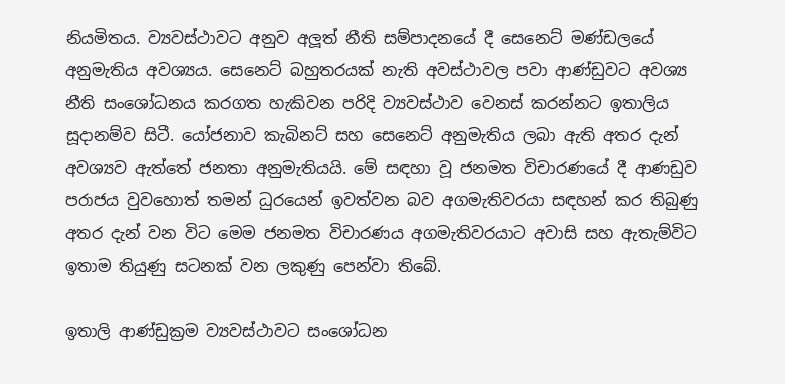නියමිතය. ව්‍යවස්ථාවට අනුව අලූත් නීති සම්පාදනයේ දී සෙනෙට් මණ්ඩලයේ අනුමැතිය අවශ්‍යය. සෙනෙට් බහුතරයක් නැති අවස්ථාවල පවා ආණ්ඩුවට අවශ්‍ය නීති සංශෝධනය කරගත හැකිවන පරිදි ව්‍යවස්ථාව වෙනස් කරන්නට ඉතාලිය සූදානම්ව සිටී. යෝජනාව කැබිනට් සහ සෙනෙට් අනුමැතිය ලබා ඇති අතර දැන් අවශ්‍යව ඇත්තේ ජනතා අනුමැතියයි. මේ සඳහා වූ ජනමත විචාරණයේ දී ආණඩුව පරාජය වුවහොත් තමන් ධුරයෙන් ඉවත්වන බව අගමැතිවරයා සඳහන් කර තිබුණු අතර දැන් වන විට මෙම ජනමත විචාරණය අගමැතිවරයාට අවාසි සහ ඇතැම්විට ඉතාම තියුණු සටනක් වන ලකුණු පෙන්වා තිබේ.

ඉතාලි ආණ්ඩුක්‍රම ව්‍යවස්ථාවට සංශෝධන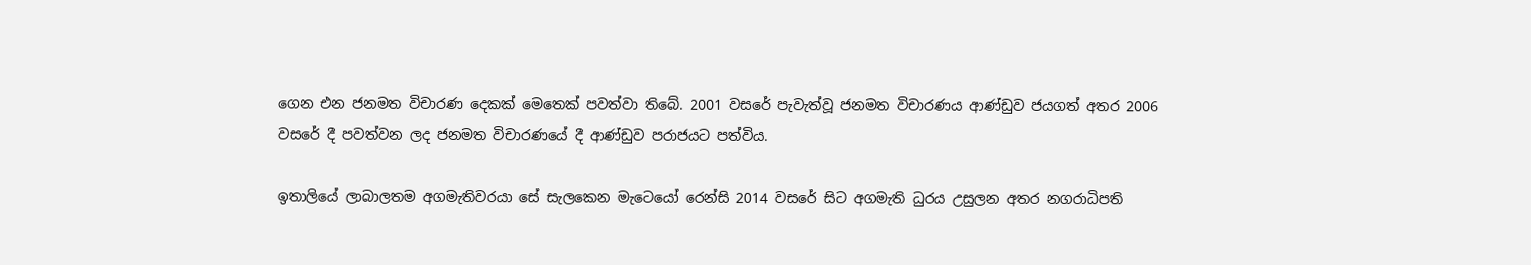ගෙන එන ජනමත විචාරණ දෙකක් මෙතෙක් පවත්වා තිබේ. 2001 වසරේ පැවැත්වූ ජනමත විචාරණය ආණ්ඩුව ජයගත් අතර 2006 වසරේ දී පවත්වන ලද ජනමත විචාරණයේ දී ආණ්ඩුව පරාජයට පත්විය.

ඉතාලියේ ලාබාලතම අගමැතිවරයා සේ සැලකෙන මැටෙයෝ රෙන්සි 2014 වසරේ සිට අගමැති ධුරය උසුලන අතර නගරාධිපති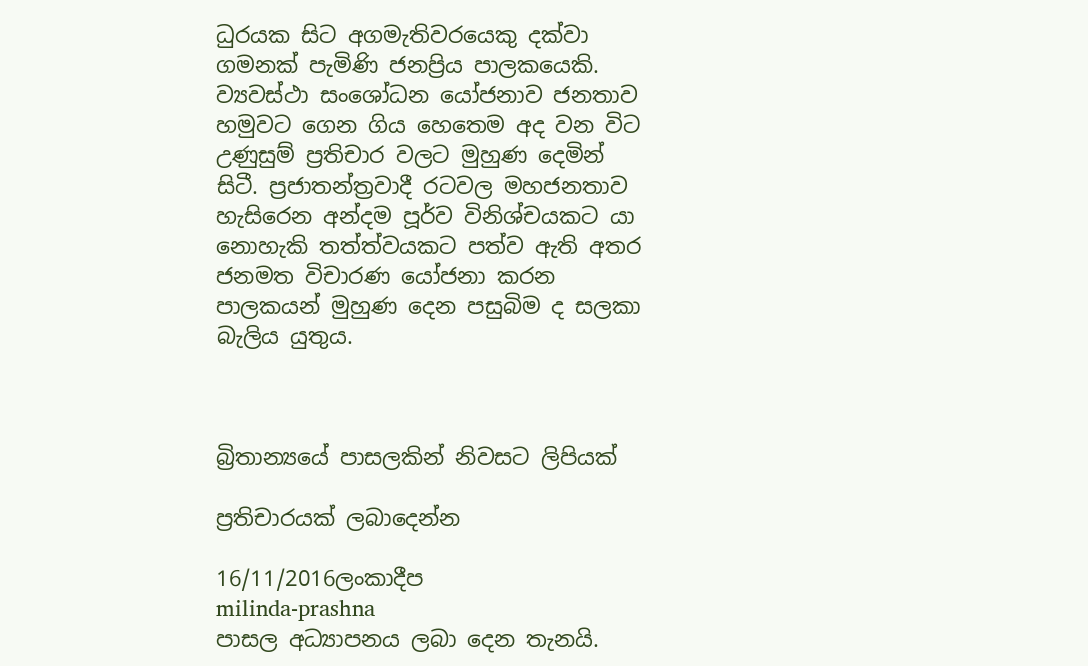ධුරයක සිට අගමැතිවරයෙකු දක්වා  ගමනක් පැමිණි ජනප්‍රිය පාලකයෙකි. ව්‍යවස්ථා සංශෝධන යෝජනාව ජනතාව හමුවට ගෙන ගිය හෙතෙම අද වන විට උණුසුම් ප්‍රතිචාර වලට මුහුණ දෙමින් සිටී. ප්‍රජාතන්ත්‍රවාදී රටවල මහජනතාව හැසිරෙන අන්දම පූර්ව විනිශ්චයකට යා නොහැකි තත්ත්වයකට පත්ව ඇති අතර ජනමත විචාරණ යෝජනා කරන පාලකයන් මුහුණ දෙන පසුබිම ද සලකා බැලිය යුතුය.



බ්‍රිතාන්‍යයේ පාසලකින් නිවසට ලිපියක්

ප්‍රතිචාරයක් ලබාදෙන්න

16/11/2016ලංකාදීප
milinda-prashna
පාසල අධ්‍යාපනය ලබා දෙන තැනයි.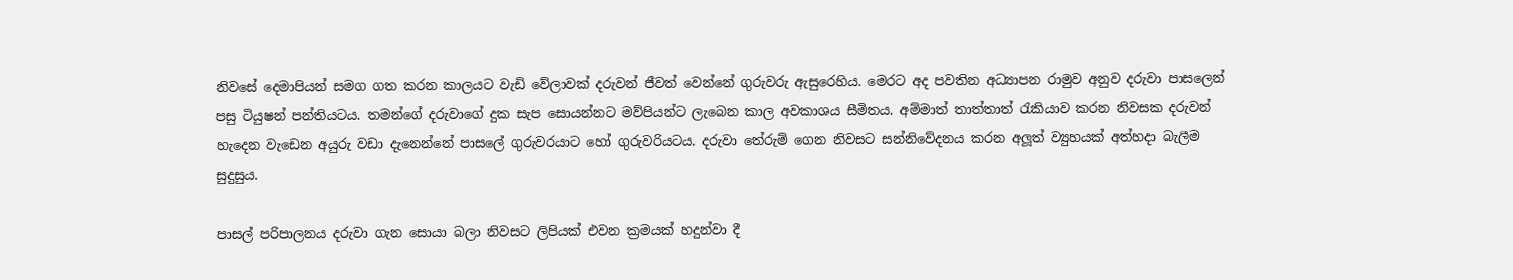නිවසේ දෙමාපියන් සමග ගත කරන කාලයට වැඩි වේලාවක් දරුවන් ජීවත් වෙන්නේ ගුරුවරු ඇසුරෙහිය. මෙරට අද පවතින අධ්‍යාපන රාමුව අනුව දරුවා පාසලෙන් පසු ටියුෂන් පන්තියටය. තමන්ගේ දරුවාගේ දුක සැප සොයන්නට මව්පියන්ට ලැබෙන කාල අවකාශය සීමිතය. අම්මාත් තාත්තාත් රැකියාව කරන නිවසක දරුවන් හැදෙන වැඩෙන අයුරු වඩා දැනෙන්නේ පාසලේ ගුරුවරයාට හෝ ගුරුවරියටය. දරුවා තේරුම් ගෙන නිවසට සන්නිවේදනය කරන අලූත් ව්‍යුහයක් අත්හදා බැලීම සුදුසුය.

පාසල් පරිපාලනය දරුවා ගැන සොයා බලා නිවසට ලිපියක් එවන ක්‍රමයක් හදුන්වා දී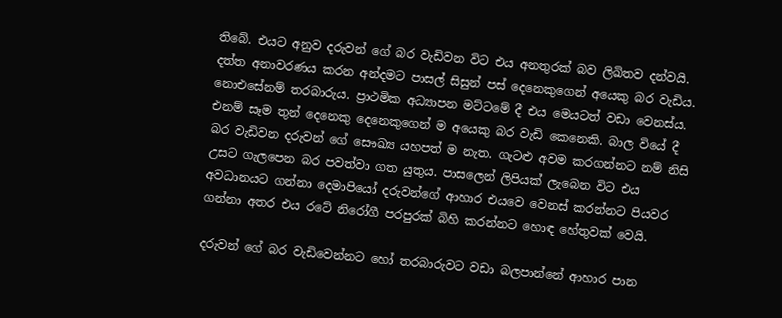තිබේ. එයට අනුව දරුවන් ගේ බර වැඩිවන විට එය අනතුරක් බව ලිඛිතව දන්වයි. දත්ත අනාවරණය කරන අන්දමට පාසල් සිසුන් පස් දෙනෙකුගෙන් අයෙකු බර වැඩිය. නොඑසේනම් තරබාරුය. ප්‍රාථමික අධ්‍යාපන මට්ටමේ දී එය මෙයටත් වඩා වෙනස්ය. එනම් සෑම තුන් දෙනෙකු දෙනෙකුගෙන් ම අයෙකු බර වැඩි කෙනෙකි. බාල වියේ දී බර වැඩිවන දරුවන් ගේ සෞඛ්‍ය යහපත් ම නැත. ගැටළු අවම කරගන්නට නම් නිසි උසට ගැලපෙන බර පවත්වා ගත යුතුය. පාසලෙන් ලිපියක් ලැබෙන විට එය අවධානයට ගන්නා දෙමාපියෝ දරුවන්ගේ ආහාර එයවෙ වෙනස් කරන්නට පියවර ගන්නා අතර එය රටේ නිරෝගී පරපුරක් බිහි කරන්නට හොඳ හේතුවක් වෙයි.

දරුවන් ගේ බර වැඩිවෙන්නට හෝ තරබාරුවට වඩා බලපාන්නේ ආහාර පාන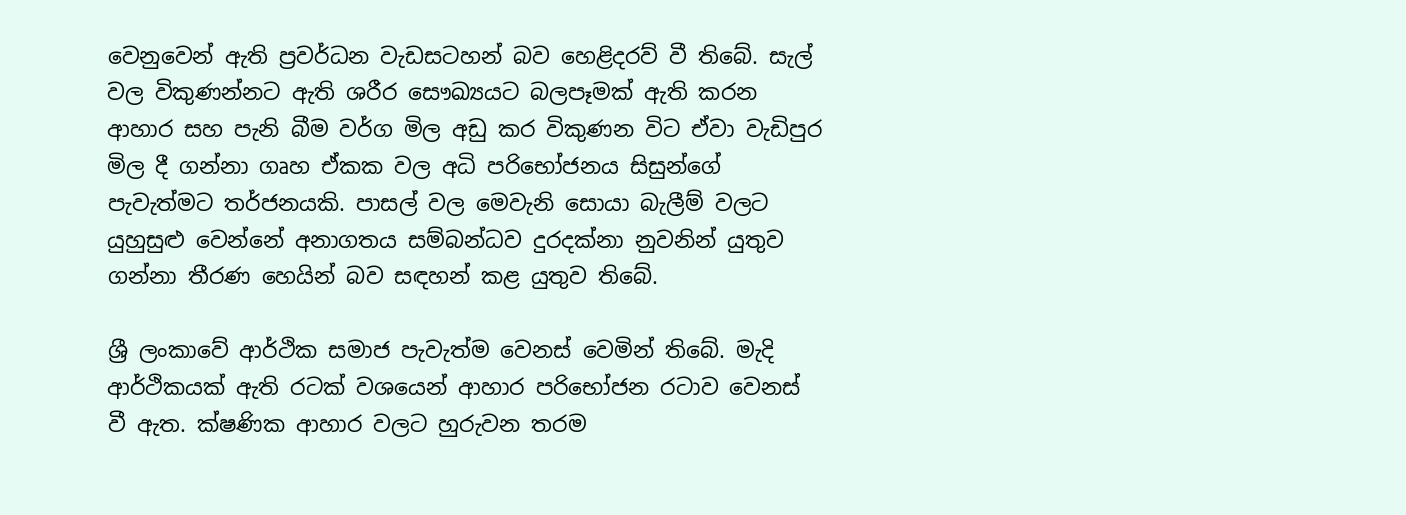වෙනුවෙන් ඇති ප්‍රවර්ධන වැඩසටහන් බව හෙළිදරව් වී තිබේ. සැල් වල විකුණන්නට ඇති ශරීර සෞඛ්‍යයට බලපෑමක් ඇති කරන ආහාර සහ පැනි බීම වර්ග මිල අඩු කර විකුණන විට ඒවා වැඩිපුර මිල දී ගන්නා ගෘහ ඒකක වල අධි පරිභෝජනය සිසුන්ගේ පැවැත්මට තර්ජනයකි. පාසල් වල මෙවැනි සොයා බැලීම් වලට යුහුසුළු වෙන්නේ අනාගතය සම්බන්ධව දුරදක්නා නුවනින් යුතුව ගන්නා තීරණ හෙයින් බව සඳහන් කළ යුතුව තිබේ.

ශ්‍රී ලංකාවේ ආර්ථික සමාජ පැවැත්ම වෙනස් වෙමින් තිබේ. මැදි ආර්ථිකයක් ඇති රටක් වශයෙන් ආහාර පරිභෝජන රටාව වෙනස් වී ඇත. ක්ෂණික ආහාර වලට හුරුවන තරම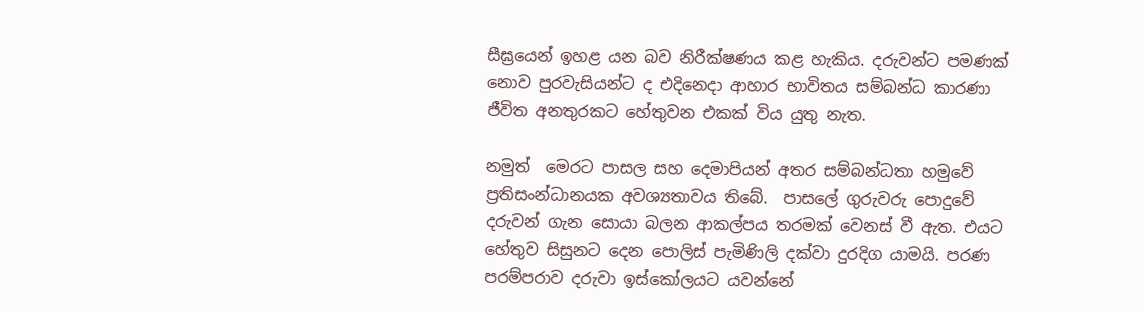සීඝ්‍රයෙන් ඉහළ යන බව නිරීක්ෂණය කළ හැකිය. දරුවන්ට පමණක් නොව පුරවැසියන්ට ද එදිනෙදා ආහාර භාවිතය සම්බන්ධ කාරණා ජීවිත අනතුරකට හේතුවන එකක් විය යුතු නැත.

නමුත්  මෙරට පාසල සහ දෙමාපියන් අතර සම්බන්ධතා හමුවේ ප්‍රතිසංන්ධානයක අවශ්‍යතාවය තිබේ.  පාසලේ ගුරුවරු පොදුවේ දරුවන් ගැන සොයා බලන ආකල්පය තරමක් වෙනස් වී ඇත. එයට හේතුව සිසුනට දෙන පොලිස් පැමිණිලි දක්වා දුරදිග යාමයි. පරණ පරම්පරාව දරුවා ඉස්කෝලයට යවන්නේ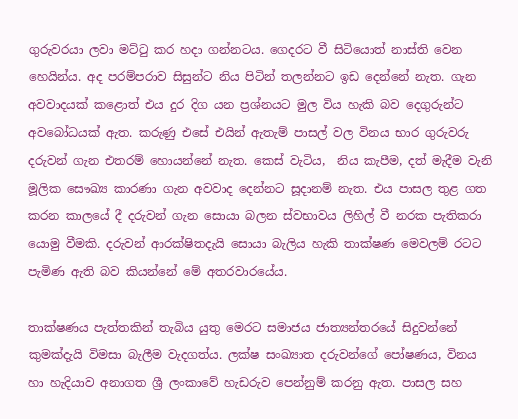ගුරුවරයා ලවා මට්ටු කර හදා ගන්නටය. ගෙදරට වී සිටියොත් නාස්ති වෙන හෙයින්ය. අද පරම්පරාව සිසුන්ට නිය පිටින් තලන්නට ඉඩ දෙන්නේ නැත. ගැන අවවාදයක් කළොත් එය දුර දිග යන ප්‍රශ්නයට මුල විය හැකි බව දෙගුරුන්ට අවබෝධයක් ඇත. කරුණු එසේ එයින් ඇතැම් පාසල් වල විනය භාර ගුරුවරු දරුවන් ගැන එතරම් හොයන්නේ නැත. කෙස් වැටිය,  නිය කැපීම, දත් මැදීම වැනි මූලික සෞඛ්‍ය කාරණා ගැන අවවාද දෙන්නට සූදානම් නැත. එය පාසල තුළ ගත කරන කාලයේ දී දරුවන් ගැන සොයා බලන ස්වභාවය ලිහිල් වී නරක පැතිකරා යොමු වීමකි. දරුවන් ආරක්ෂිතදැයි සොයා බැලිය හැකි තාක්ෂණ මෙවලම් රටට පැමිණ ඇති බව කියන්නේ මේ අතරවාරයේය.

තාක්ෂණය පැත්තකින් තැබිය යුතු මෙරට සමාජය ජාත්‍යන්තරයේ සිදුවන්නේ කුමක්දැයි විමසා බැලීම වැදගත්ය. ලක්ෂ සංඛ්‍යාත දරුවන්ගේ පෝෂණය, විනය හා හැදියාව අනාගත ශ්‍රී ලංකාවේ හැඩරුව පෙන්නුම් කරනු ඇත. පාසල සහ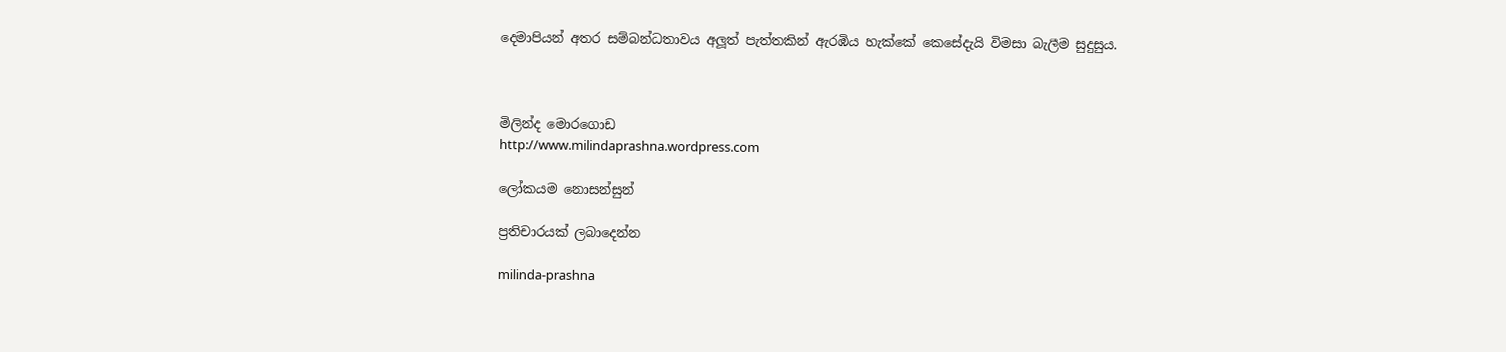දෙමාපියන් අතර සම්බන්ධතාවය අලූත් පැත්තකින් ඇරඹිය හැක්කේ කෙසේදැයි විමසා බැලීම සුදුසුය.



මිලින්ද මොරගොඩ
http://www.milindaprashna.wordpress.com

ලෝකයම නොසන්සුන්

ප්‍රතිචාරයක් ලබාදෙන්න

milinda-prashna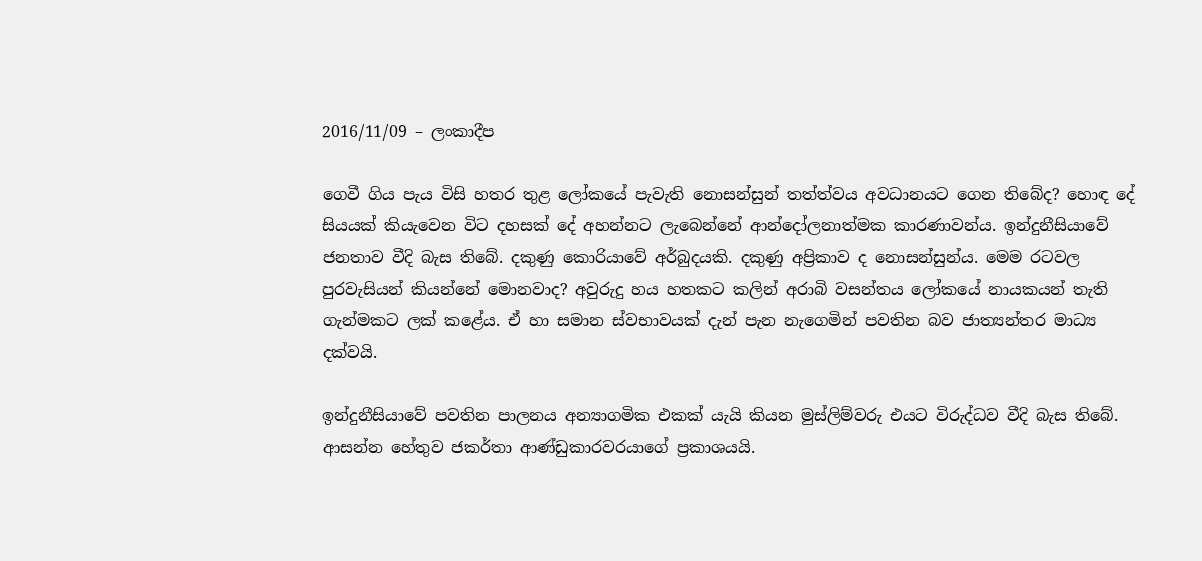2016/11/09 – ලංකාදීප

ගෙවී ගිය පැය විසි හතර තුළ ලෝකයේ පැවැති නොසන්සුන් තත්ත්වය අවධානයට ගෙන තිබේද? හොඳ දේ සියයක් කියැවෙන විට දහසක් දේ අහන්නට ලැබෙන්නේ ආන්දෝලනාත්මක කාරණාවන්ය. ඉන්දුනීසියාවේ ජනතාව වීදි බැස තිබේ. දකුණු කොරියාවේ අර්බුදයකි. දකුණු අප්‍රිකාව ද නොසන්සුන්ය. මෙම රටවල පුරවැසියන් කියන්නේ මොනවාද? අවුරුදු හය හතකට කලින් අරාබි වසන්තය ලෝකයේ නායකයන් තැති ගැන්මකට ලක් කළේය. ඒ හා සමාන ස්වභාවයක් දැන් පැන නැගෙමින් පවතින බව ජාත්‍යන්තර මාධ්‍ය දක්වයි.

ඉන්දුනීසියාවේ පවතින පාලනය අන්‍යාගමික එකක් යැයි කියන මුස්ලිම්වරු එයට විරුද්ධව වීදි බැස තිබේ. ආසන්න හේතුව ජකර්තා ආණ්ඩුකාරවරයාගේ ප්‍රකාශයයි.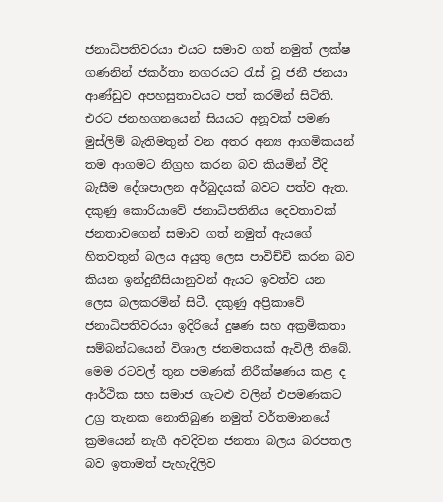ජනාධිපතිවරයා එයට සමාව ගත් නමුත් ලක්ෂ ගණනින් ජකර්තා නගරයට රැස් වූ ජනී ජනයා ආණ්ඩුව අපහසුතාවයට පත් කරමින් සිටිති. එරට ජනහගනයෙන් සියයට අනූවක් පමණ මුස්ලිම් බැතිමතුන් වන අතර අන්‍ය ආගමිකයන් තම ආගමට නිග්‍රහ කරන බව කියමින් වීදි බැසීම දේශපාලන අර්බුදයක් බවට පත්ව ඇත. දකුණු කොරියාවේ ජනාධිපතිනිය දෙවතාවක් ජනතාවගෙන් සමාව ගත් නමුත් ඇයගේ හිතවතුන් බලය අයුතු ලෙස පාවිච්චි කරන බව කියන ඉන්දුනීසියානුවන් ඇයට ඉවත්ව යන ලෙස බලකරමින් සිටී. දකුණු අප්‍රිකාවේ ජනාධිපතිවරයා ඉදිරියේ දුෂණ සහ අක්‍රමිකතා සම්බන්ධයෙන් විශාල ජනමතයක් ඇවිලී තිබේ. මෙම රටවල් තුන පමණක් නිරීක්ෂණය කළ ද ආර්ථික සහ සමාජ ගැටළු වලින් එපමණකට උග්‍ර තැනක නොතිබුණ නමුත් වර්තමානයේ ක්‍රමයෙන් නැගී අවදිවන ජනතා බලය බරපතල බව ඉතාමත් පැහැදිලිව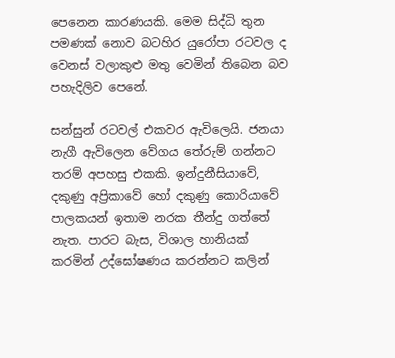පෙනෙන කාරණයකි. මෙම සිද්ධි තුන පමණක් නොව බටහිර යුරෝපා රටවල ද වෙනස් වලාකුළු මතු වෙමින් තිබෙන බව පහැදිලිව පෙනේ.

සන්සුන් රටවල් එකවර ඇවිලෙයි. ජනයා නැගී ඇවිලෙන වේගය තේරුම් ගන්නට තරම් අපහසු එකකි. ඉන්දුනීසියාවේ, දකුණු අප්‍රිකාවේ හෝ දකුණු කොරියාවේ පාලකයන් ඉතාම නරක තීන්දු ගත්තේ නැත. පාරට බැස, විශාල හානියක් කරමින් උද්ඝෝෂණය කරන්නට කලින්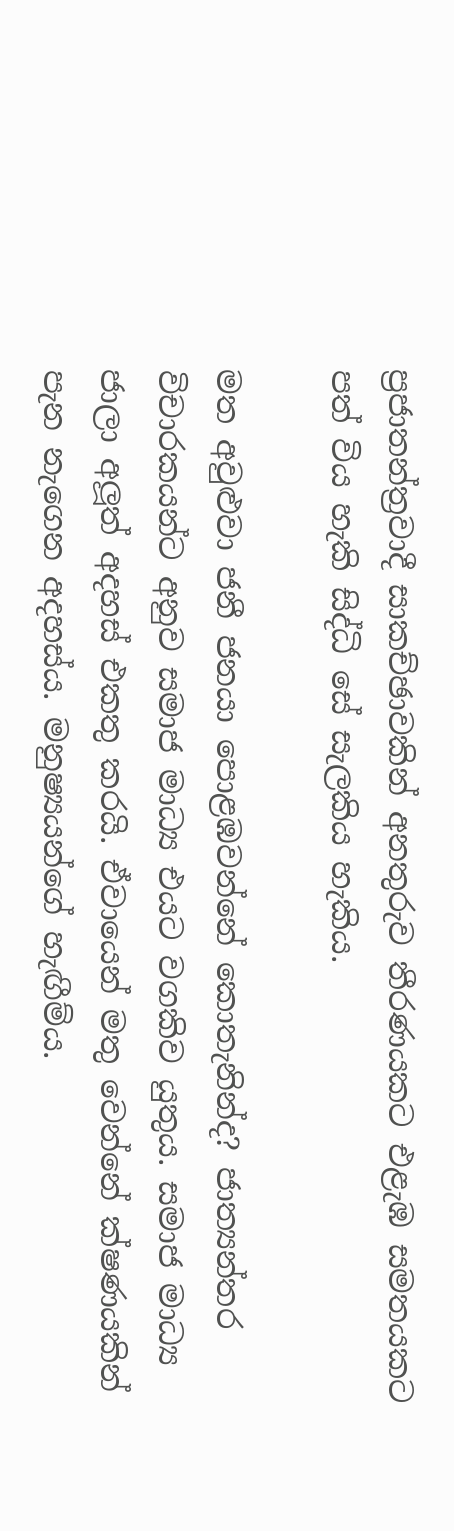ප්‍රජාතන්ත්‍රවාදී සාකච්ඡාවකින් අනතුරුව තීරණයකට එළැඹ සමතයකට පත් විය හැකි සිද්ධි සේ සැලකිය හැකිය.

මත අවුළුවා ජනී ජනයා පොළඹවන්නේ කොතැනින්ද? ජාත්‍යන්තර විචාරකයන්ට අනුව සමාජ මාධ්‍ය එයට වගකිව යුතුය. සමාජ මාධ්‍ය ජාලා අලූත් අදහස් එකතු කරයි. ඒවායෙන් මතු වෙන්නේ ක්ෂණයකින් පැන නැගෙන අදහස්ය. මනුෂ්‍යයන්ගේ හැඟීම්ය.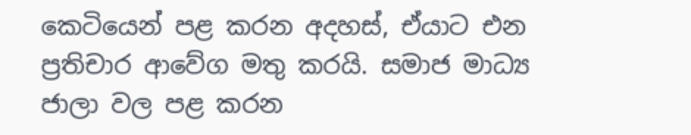කෙටියෙන් පළ කරන අදහස්, ඒයාට එන ප්‍රතිචාර ආවේග මතු කරයි. සමාජ මාධ්‍ය ජාලා වල පළ කරන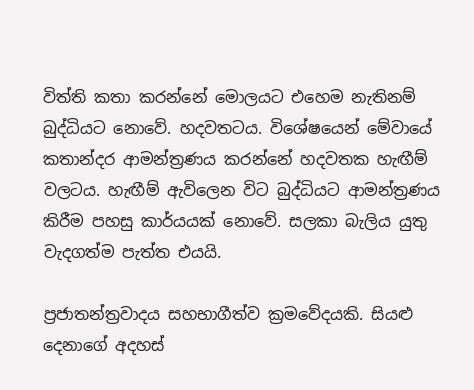විත්ති කතා කරන්නේ මොලයට එහෙම නැතිනම් බුද්ධියට නොවේ. හදවතටය. විශේෂයෙන් මේවායේ කතාන්දර ආමන්ත්‍රණය කරන්නේ හදවතක හැඟීම් වලටය. හැඟීම් ඇවිලෙන විට බුද්ධියට ආමන්ත්‍රණය කිරීම පහසු කාර්යයක් නොවේ. සලකා බැලිය යුතු වැදගත්ම පැත්ත එයයි.

ප්‍රජාතන්ත්‍රවාදය සහභාගීත්ව ක්‍රමවේදයකි. සියළු දෙනාගේ අදහස්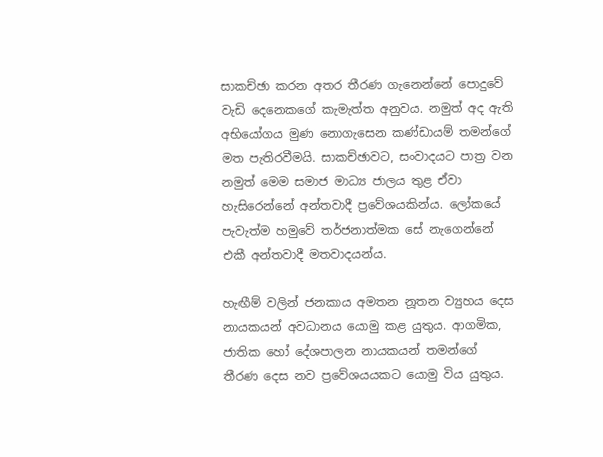සාකච්ඡා කරන අතර තීරණ ගැනෙන්නේ පොදුවේ වැඩි දෙනෙකගේ කැමැත්ත අනුවය. නමුත් අද ඇති අභියෝගය මුණ නොගැසෙන කණ්ඩායම් තමන්ගේ මත පැතිරවීමයි. සාකච්ඡාවට, සංවාදයට පාත්‍ර වන නමුත් මෙම සමාජ මාධ්‍ය ජාලය තුළ ඒවා හැසිරෙන්නේ අන්තවාදී ප්‍රවේශයකින්ය. ලෝකයේ පැවැත්ම හමුවේ තර්ජනාත්මක සේ නැගෙන්නේ එකී අන්තවාදී මතවාදයන්ය.

හැඟීම් වලින් ජනකාය අමතන නූතන ව්‍යුහය දෙස නායකයන් අවධානය යොමු කළ යුතුය. ආගමික, ජාතික හෝ දේශපාලන නායකයන් තමන්ගේ තීරණ දෙස නව ප්‍රවේශයයකට යොමු විය යුතුය.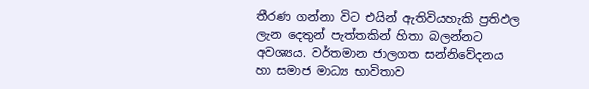තීරණ ගන්නා විට එයින් ඇතිවියහැකි ප්‍රතිඵල ලැන දෙතුන් පැත්තකින් හිතා බලන්නට අවශ්‍යය. වර්තමාන ජාලගත සන්නිවේදනය හා සමාජ මාධ්‍ය භාවිතාව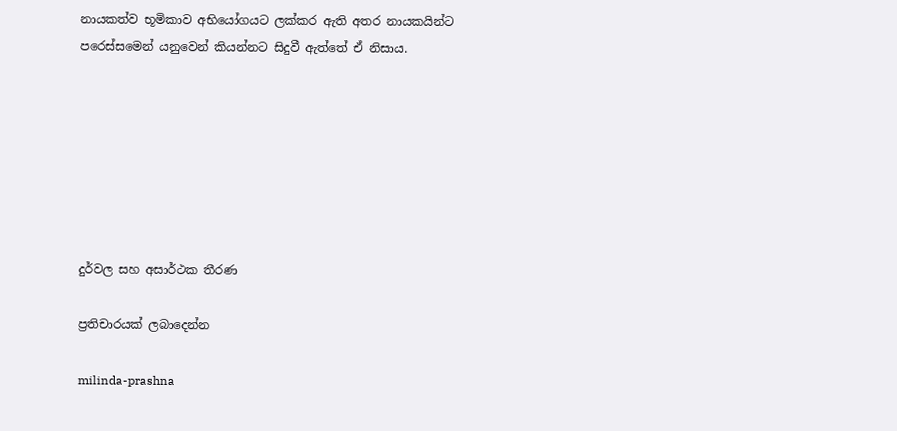නායකත්ව භූමිකාව අභියෝගයට ලක්කර ඇති අතර නායකයින්ට පරෙස්සමෙන් යනුවෙන් කියන්නට සිදුවී ඇත්තේ ඒ නිසාය.







දුර්වල සහ අසාර්ථක තීරණ

ප්‍රතිචාරයක් ලබාදෙන්න

milinda-prashna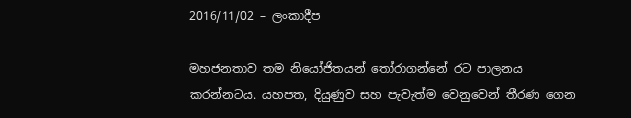2016/11/02 – ලංකාදීප

මහජනතාව තම නියෝජිතයන් තෝරාගන්නේ රට පාලනය කරන්නටය. යහපත, දියුණුව සහ පැවැත්ම වෙනුවෙන් තීරණ ගෙන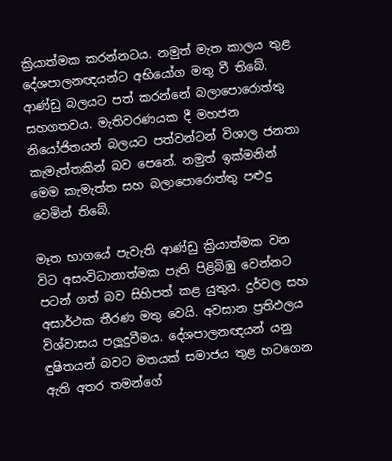ක්‍රියාත්මක කරන්නටය. නමුත් මැත කාලය තුළ දේශපාලනඥයන්ට අභියෝග මතු වී තිබේ. ආණ්ඩු බලයට පත් කරන්නේ බලාපොරොත්තු සහගතවය. මැතිවරණයක දී මහජන නියෝජිතයන් බලයට පත්වන්ටන් විශාල ජනතා කැමැත්තකින් බව පෙනේ. නමුත් ඉක්මනින් මෙම කැමැත්ත සහ බලාපොරොත්තු පළුදු වෙමින් තිබේ.

මෑත භාගයේ පැවැති ආණ්ඩු ක්‍රියාත්මක වන විට අසංවිධානාත්මක පැති පිළිබිඹු වෙන්නට පටන් ගත් බව සිහිපත් කළ යුතුය. දුර්වල සහ අසාර්ථක තීරණ මතු වෙයි. අවසාන ප්‍රතිඵලය විශ්වාසය පලූදුවීමය. දේශපාලනඥයන් යනු ඳුෂිතයන් බවට මතයක් සමාජය තුළ හටගෙන ඇති අතර තමන්ගේ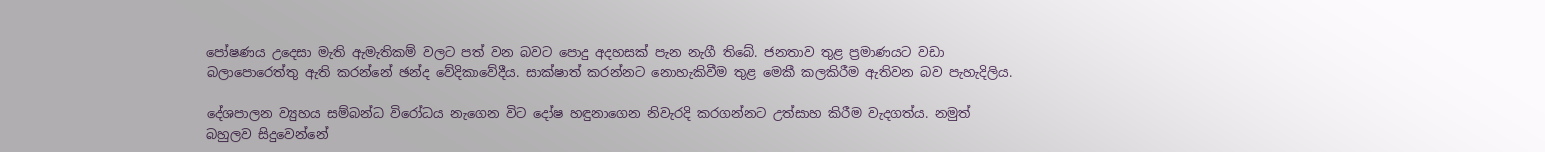පෝෂණය උදෙසා මැති ඇමැතිකම් වලට පත් වන බවට පොදු අදහසක් පැන නැගී තිබේ. ජනතාව තුළ ප්‍රමාණයට වඩා බලාපොරෙත්තු ඇති කරන්නේ ඡන්ද වේදිකාවේදීය. සාක්ෂාත් කරන්නට නොහැකිවීම තුළ මෙකී කලකිරීම ඇතිවන බව පැහැදිලිය.

දේශපාලන ව්‍යුහය සම්බන්ධ විරෝධය නැගෙන විට දෝෂ හඳුනාගෙන නිවැරදි කරගන්නට උත්සාහ කිරීම වැදගත්ය. නමුත් බහුලව සිදුවෙන්නේ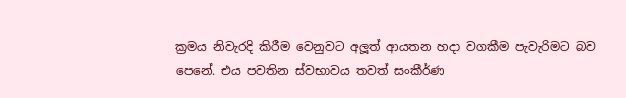ක්‍රමය නිවැරදි කිරීම වෙනුවට අලූත් ආයතන හදා වගකීම පැවැරිමට බව පෙනේ. එය පවතින ස්වභාවය තවත් සංකීර්ණ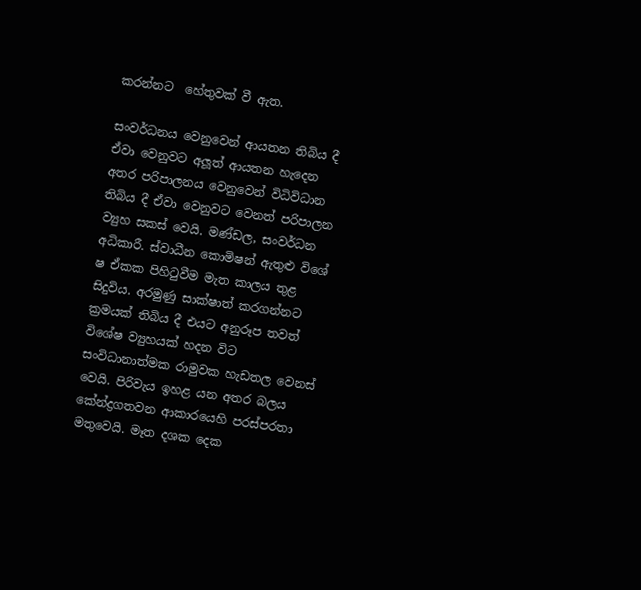කරන්නට  හේතුවක් වී ඇත.

සංවර්ධනය වෙනුවෙන් ආයතන තිබිය දී ඒවා වෙනුවට අලූත් ආයතන හැදෙන අතර පරිපාලනය වෙනුවෙන් විධිවිධාන තිබිය දී ඒවා වෙනුවට වෙනත් පරිපාලන ව්‍යුහ සකස් වෙයි. මණ්ඩල, සංවර්ධන අධිකාරී. ස්වාධීන කොමිෂන් ඇතුළු විශේ ෂ ඒකක පිහිටුවීම මැත කාලය තුළ සිදුවිය. අරමුණු සාක්ෂාත් කරගන්නට ක්‍රමයක් තිබිය දී එයට අනුරූප තවත් විශේෂ ව්‍යුහයක් හදන විට සංවිධානාත්මක රාමුවක හැඩතල වෙනස් වෙයි. පිරිවැය ඉහළ යන අතර බලය කේන්ද්‍රගතවන ආකාරයෙහි පරස්පරතා මතුවෙයි. මෑත දශක දෙක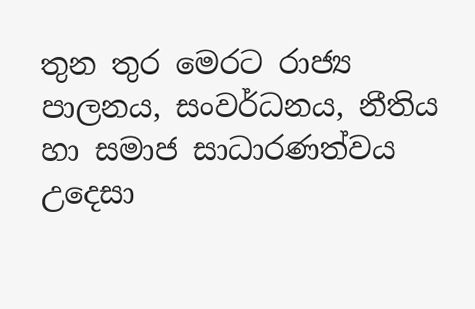තුන තුර මෙරට රාජ්‍ය පාලනය, සංවර්ධනය, නීතිය හා සමාජ සාධාරණත්වය උදෙසා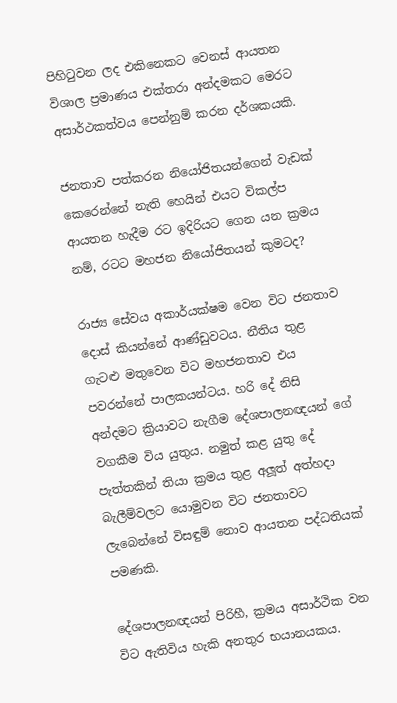පිහිටුවන ලද එකිනෙකට වෙනස් ආයතන විශාල ප්‍රමාණය එක්තරා අන්දමකට මෙරට අසාර්ථකත්වය පෙන්නුම් කරන දර්ශකයකි.

ජනතාව පත්කරන නියෝජිතයන්ගෙන් වැඩක් කෙරෙන්නේ නැති හෙයින් එයට විකල්ප ආයතන හැදීම රට ඉදිරියට ගෙන යන ක්‍රමය නම්, රටට මහජන නියෝජිතයන් කුමටද?

රාජ්‍ය සේවය අකාර්යක්ෂම වෙන විට ජනතාව දොස් කියන්නේ ආණ්ඩුවටය. නීතිය තුළ ගැටළු මතුවෙන විට මහජනතාව එය පවරන්නේ පාලකයන්ටය. හරි දේ නිසි අන්දමට ක්‍රියාවට නැගීම දේශපාලනඥයන් ගේ වගකීම විය යුතුය. නමුත් කළ යුතු දේ පැත්තකින් තියා ක්‍රමය තුළ අලූත් අත්හදා බැලීම්වලට යොමුවන විට ජනතාවට ලැබෙන්නේ විසඳුම් නොව ආයතන පද්ධතියක් පමණකි.

දේශපාලනඥයන් පිරිහී, ක්‍රමය අසාර්ථික වන විට ඇතිවිය හැකි අනතුර භයානයකය.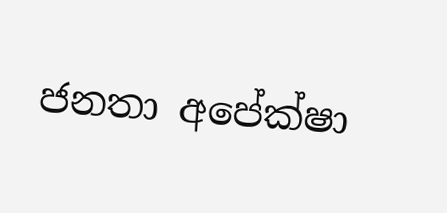ජනතා අපේක්ෂා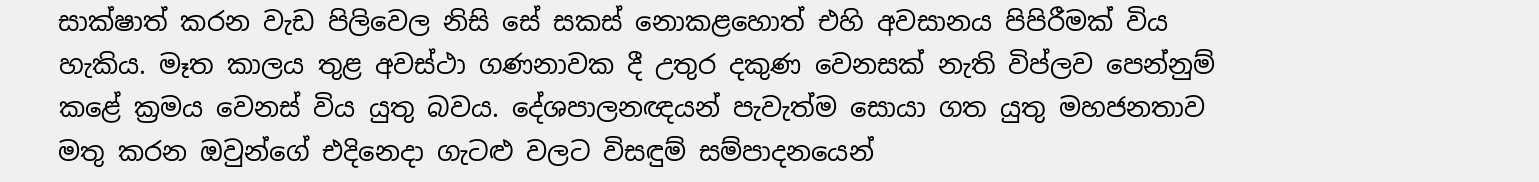සාක්ෂාත් කරන වැඩ පිලිවෙල නිසි සේ සකස් නොකළහොත් එහි අවසානය පිපිරීමක් විය හැකිය. මෑත කාලය තුළ අවස්ථා ගණනාවක දී උතුර දකුණ වෙනසක් නැති විප්ලව පෙන්නුම් කළේ ක්‍රමය වෙනස් විය යුතු බවය. දේශපාලනඥයන් පැවැත්ම සොයා ගත යුතු මහජනතාව මතු කරන ඔවුන්ගේ එදිනෙදා ගැටළු වලට විසඳුම් සම්පාදනයෙන්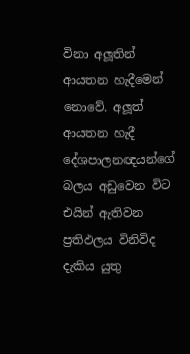විනා අලූතින් ආයතන හැදීමෙන් නොවේ. අලූත් ආයතන හැදී දේශපාලනඥයන්ගේ බලය අඩුවෙන විට එයින් ඇතිවන ප්‍රතිඵලය විනිවිද දැකිය යුතු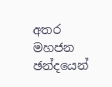අතර මහජන ඡන්දයෙන්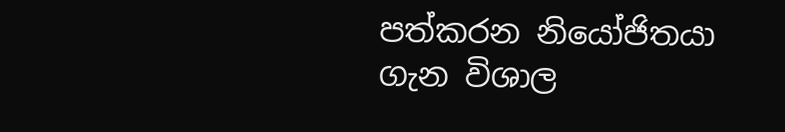පත්කරන නියෝජිතයා ගැන විශාල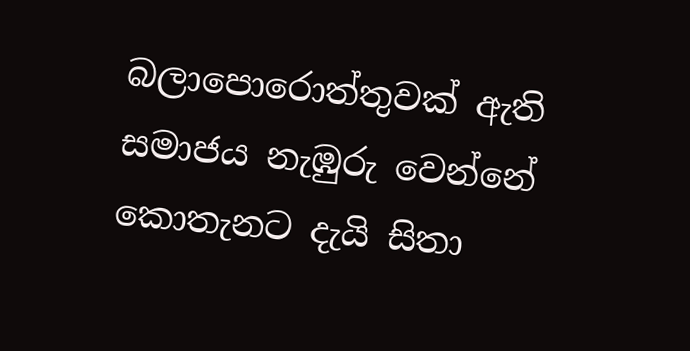බලාපොරොත්තුවක් ඇති සමාජය නැඹුරු වෙන්නේ කොතැනට දැයි සිතා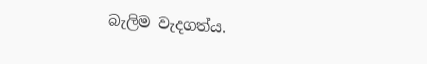බැලිම වැදගත්ය.